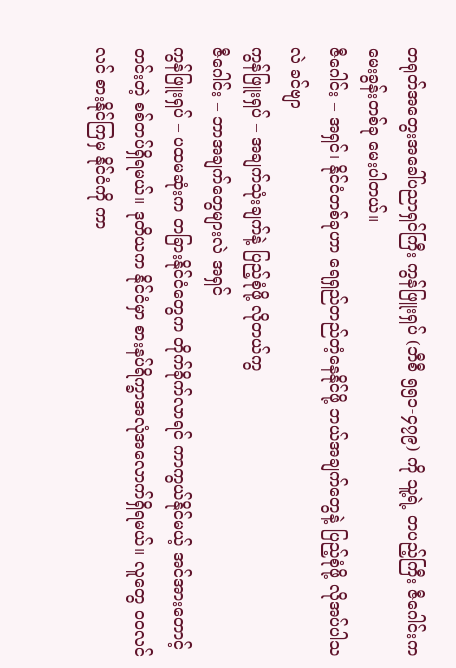တရုတ်အတွေးအခေါ်ပညာရှင်ကြီး ကွန်ဖြူးရှပ် (ဘီစီ ၅၅၁-၄၇၉) ကို သူ့ရဲ့ တပည့်ကြီး ဇီဂေါင်းက မေးခွန်းတစ်ခု မေးပါတယ်။
ဇီဂေါင်း – အရှင်၊ နိုင်ငံတစ်ခုဟာ ရေရှည်တည်တံ့နေနိုင်ဖို့ ဘယ်အချက်တွေနဲ့ ပြည့်စုံဖို့ လိုအပ်ပါသလဲ ခင်ဗျာ
ကွန်ဖြူးရှပ် – အချက်သုံးချက်နဲ့ ပြည့်စုံဖို့ လိုတယ်ကွ
ဇီဂေါင်း – ဘာအချက်တွေများလဲ အရှင်
ကွန်ဖြူးရှပ် – ပထမဆုံးက တခြားနိုင်ငံတွေက တိုက်ခိုက်လာရင် ကာကွယ်နိုင်မယ့် အင်အားတောင့်တင်းတဲ့ စစ်တပ်ရှိရမယ်။ ဒုတိယက နိုင်ငံမှာ စားနပ်ရိက္ခာအလုံအလောက်ရှိရမယ်။ လူတွေ ဝဝလင်လင် စားနိုင်ကြမှ နိုင်ငံကို ကာ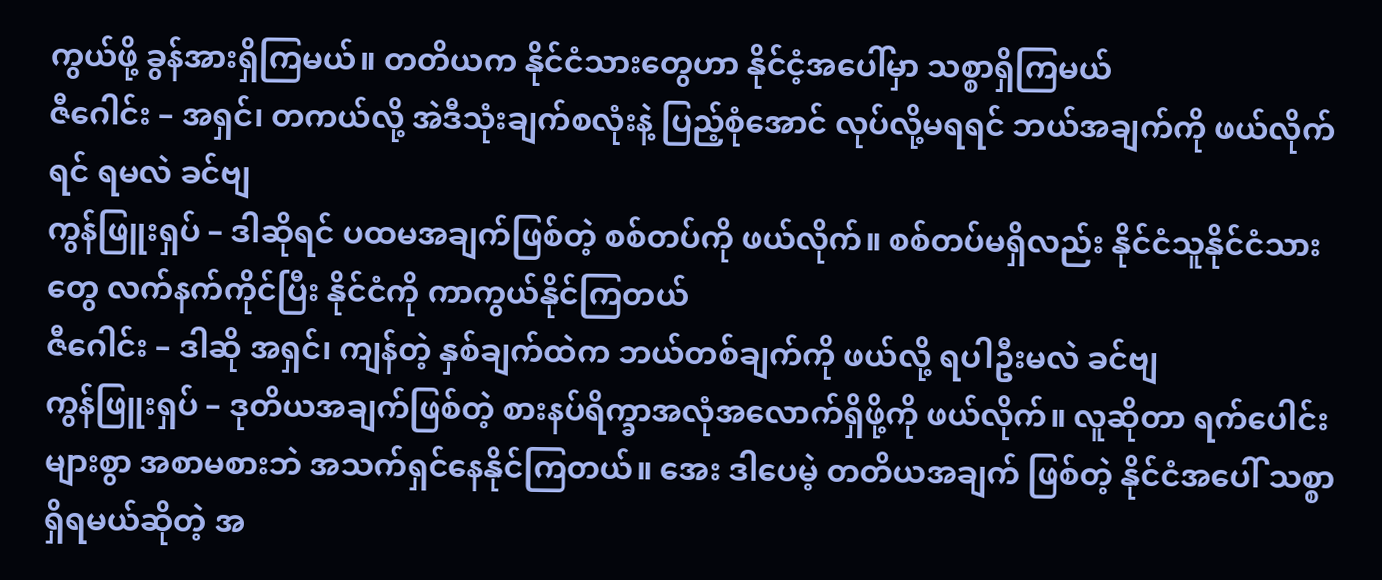ကွယ်ဖို့ ခွန်အားရှိကြမယ်။ တတိယက နိုင်ငံသားတွေဟာ နိုင်ငံ့အပေါ်မှာ သစ္စာရှိကြမယ်
ဇီဂေါင်း – အရှင်၊ တကယ်လို့ အဲဒီသုံးချက်စလုံးနဲ့ ပြည့်စုံအောင် လုပ်လို့မရရင် ဘယ်အချက်ကို ဖယ်လိုက်ရင် ရမလဲ ခင်ဗျ
ကွန်ဖြူးရှပ် – ဒါဆိုရင် ပထမအချက်ဖြစ်တဲ့ စစ်တပ်ကို ဖယ်လိုက်။ စစ်တပ်မရှိလည်း နိုင်ငံသူနိုင်ငံသားတွေ လက်နက်ကိုင်ပြီး နိုင်ငံကို ကာကွယ်နိုင်ကြတယ်
ဇီဂေါင်း – ဒါဆို အရှင်၊ ကျန်တဲ့ နှစ်ချက်ထဲက ဘယ်တစ်ချက်ကို ဖယ်လို့ ရပါဦးမလဲ ခင်ဗျ
ကွန်ဖြူးရှပ် – ဒုတိယအချက်ဖြစ်တဲ့ စားနပ်ရိက္ခာအလုံအလောက်ရှိဖို့ကို ဖယ်လိုက်။ လူဆိုတာ ရက်ပေါင်းများစွာ အစာမစားဘဲ အသက်ရှင်နေနိုင်ကြတယ်။ အေး ဒါပေမဲ့ တတိယအချက် ဖြစ်တဲ့ နိုင်ငံအပေါ် သစ္စာရှိရမယ်ဆိုတဲ့ အ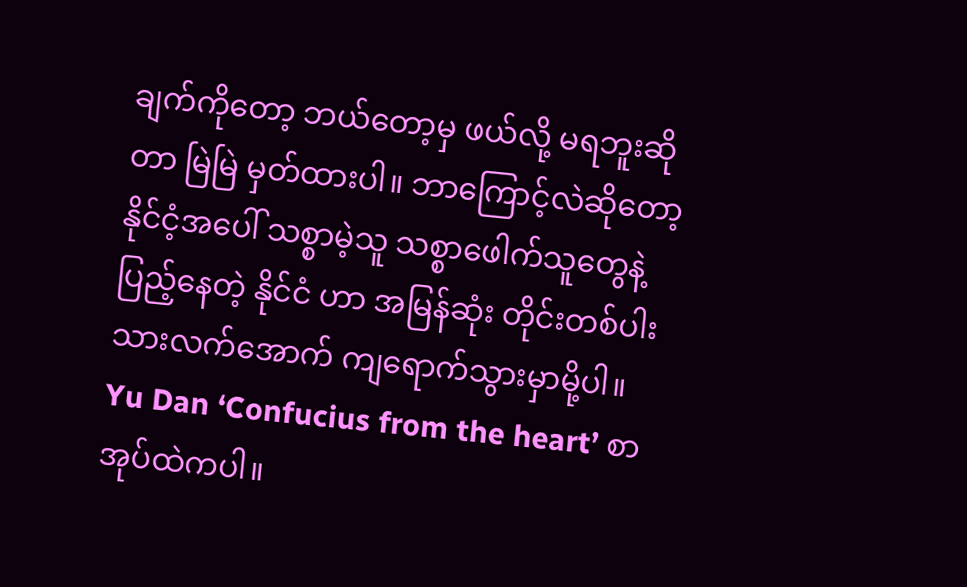ချက်ကိုတော့ ဘယ်တော့မှ ဖယ်လို့ မရဘူးဆိုတာ မြဲမြဲ မှတ်ထားပါ။ ဘာကြောင့်လဲဆိုတော့ နိုင်ငံ့အပေါ် သစ္စာမဲ့သူ သစ္စာဖေါက်သူတွေနဲ့ ပြည့်နေတဲ့ နိုင်ငံ ဟာ အမြန်ဆုံး တိုင်းတစ်ပါးသားလက်အောက် ကျရောက်သွားမှာမို့ပါ။
Yu Dan ‘Confucius from the heart’ စာအုပ်ထဲကပါ။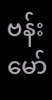ဗန်းမော်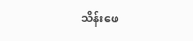သိန်းဖေ